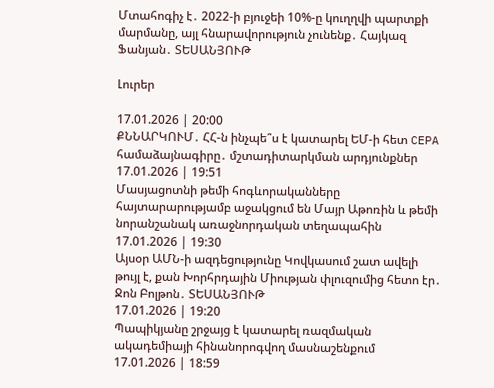Մտահոգիչ է․ 2022-ի բյուջեի 10%-ը կուղղվի պարտքի մարմանը, այլ հնարավորություն չունենք․ Հայկազ Ֆանյան․ ՏԵՍԱՆՅՈՒԹ

Լուրեր

17.01.2026 | 20:00
ՔՆՆԱՐԿՈՒՄ․ ՀՀ-ն ինչպե՞ս է կատարել ԵՄ-ի հետ CEPA համաձայնագիրը․ մշտադիտարկման արդյունքներ
17.01.2026 | 19:51
Մասյացոտնի թեմի հոգևորականները հայտարարությամբ աջակցում են Մայր Աթոռին և թեմի նորանշանակ առաջնորդական տեղապահին
17.01.2026 | 19:30
Այսօր ԱՄՆ-ի ազդեցությունը Կովկասում շատ ավելի թույլ է, քան Խորհրդային Միության փլուզումից հետո էր․ Ջոն Բոլթոն․ ՏԵՍԱՆՅՈՒԹ
17.01.2026 | 19:20
Պապիկյանը շրջայց է կատարել ռազմական ակադեմիայի հինանորոգվող մասնաշենքում
17.01.2026 | 18:59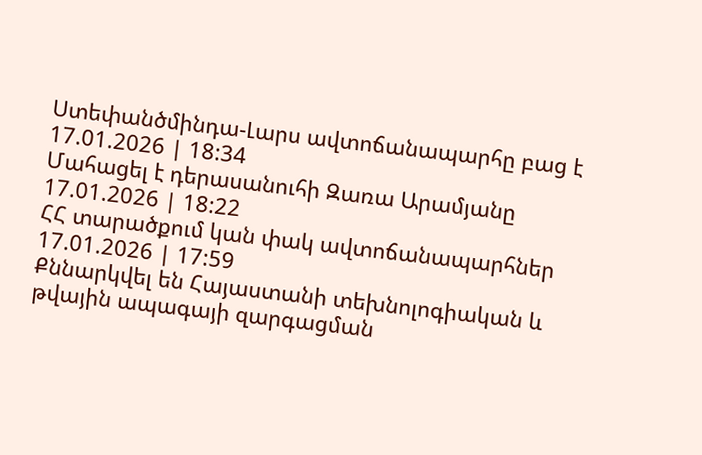Ստեփանծմինդա-Լարս ավտոճանապարհը բաց է
17.01.2026 | 18:34
Մահացել է դերասանուհի Զառա Արամյանը
17.01.2026 | 18:22
ՀՀ տարածքում կան փակ ավտոճանապարհներ
17.01.2026 | 17:59
Քննարկվել են Հայաստանի տեխնոլոգիական և թվային ապագայի զարգացման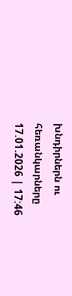խնդիրներն ու հեռանկարները
17.01.2026 | 17:46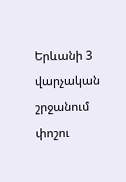Երևանի 3 վարչական շրջանում փոշու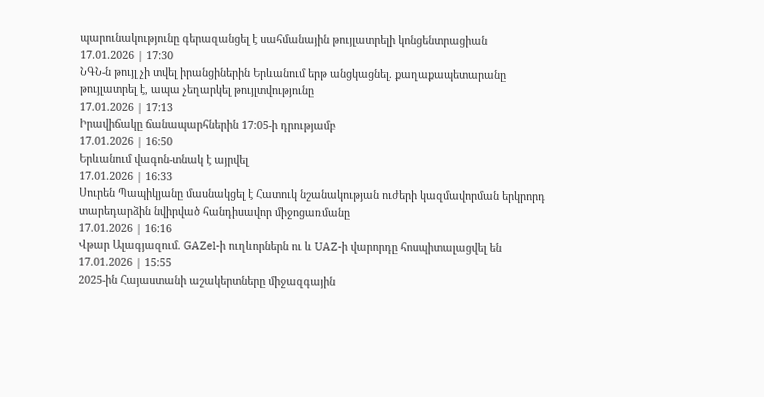պարունակությունը գերազանցել է սահմանային թույլատրելի կոնցենտրացիան
17.01.2026 | 17:30
ՆԳՆ-ն թույլ չի տվել իրանցիներին Երևանում երթ անցկացնել. քաղաքապետարանը թույլատրել է, ապա չեղարկել թույլտվությունը
17.01.2026 | 17:13
Իրավիճակը ճանապարհներին 17:05-ի դրությամբ
17.01.2026 | 16:50
Երևանում վագոն-տնակ է այրվել
17.01.2026 | 16:33
Սուրեն Պապիկյանը մասնակցել է Հատուկ նշանակության ուժերի կազմավորման երկրորդ տարեդարձին նվիրված հանդիսավոր միջոցառմանը
17.01.2026 | 16:16
Վթար Ալագյազում. GAZel-ի ուղևորներն ու և UAZ-ի վարորդը հոսպիտալացվել են
17.01.2026 | 15:55
2025-ին Հայաստանի աշակերտները միջազգային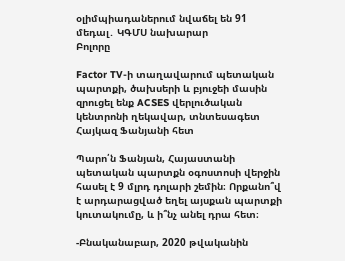օլիմպիադաներում նվաճել են 91 մեդալ․ ԿԳՄՍ նախարար
Բոլորը

Factor TV-ի տաղավարում պետական պարտքի, ծախսերի և բյուջեի մասին զրուցել ենք ACSES վերլուծական կենտրոնի ղեկավար, տնտեսագետ Հայկազ Ֆանյանի հետ

Պարո՛ն Ֆանյան, Հայաստանի պետական պարտքն օգոստոսի վերջին հասել է 9 մլրդ դոլարի շեմին։ Որքանո՞վ է արդարացված եղել այսքան պարտքի կուտակումը, և ի՞նչ անել դրա հետ։

-Բնականաբար, 2020 թվականին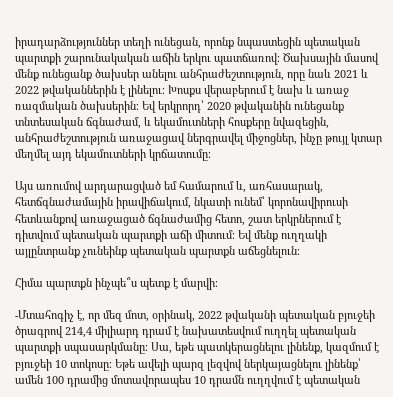իրադարձություններ տեղի ունեցան, որոնք նպաստեցին պետական պարտքի շարունակական աճին երկու պատճառով։ Ծախսային մասով մենք ունեցանք ծախսեր անելու անհրաժեշտություն, որը նաև 2021 և 2022 թվականներին է լինելու։ Խոսքս վերաբերում է նախ և առաջ ռազմական ծախսերին։ Եվ երկրորդ՝ 2020 թվականին ունեցանք տնտեսական ճգնաժամ, և եկամուտների հոսքերը նվազեցին, անհրաժեշտություն առաջացավ ներգրավել միջոցներ, ինչը թույլ կտար մեղմել այդ եկամուտների կրճատումը։

Այս առումով արդարացված եմ համարում և, առհասարակ, հետճգնաժամային իրավիճակում, նկատի ունեմ՝ կորոնավիրուսի հետևանքով առաջացած ճգնաժամից հետո, շատ երկրներում է դիտվում պետական պարտքի աճի միտում։ Եվ մենք ուղղակի այլընտրանք չունեինք պետական պարտքն աճեցնելուն։

Հիմա պարտքն ինչպե՞ս պետք է մարվի։

-Մտահոգիչ է, որ մեզ մոտ, օրինակ, 2022 թվականի պետական բյուջեի ծրագրով 214,4 միլիարդ դրամ է նախատեսվում ուղղել պետական պարտքի սպասարկմանը։ Սա, եթե պատկերացնելու լինենք, կազմում է բյուջեի 10 տոկոսը։ Եթե ավելի պարզ լեզվով ներկայացնելու լինենք՝ ամեն 100 դրամից մոտավորապես 10 դրամն ուղղվում է պետական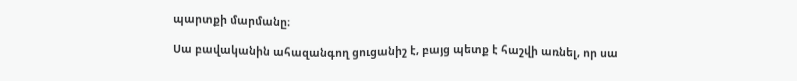պարտքի մարմանը։

Սա բավականին ահազանգող ցուցանիշ է, բայց պետք է հաշվի առնել, որ սա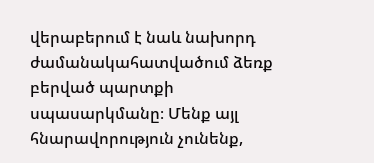վերաբերում է նաև նախորդ ժամանակահատվածում ձեռք բերված պարտքի սպասարկմանը։ Մենք այլ հնարավորություն չունենք,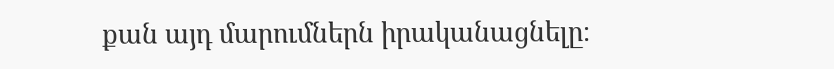քան այդ մարումներն իրականացնելը։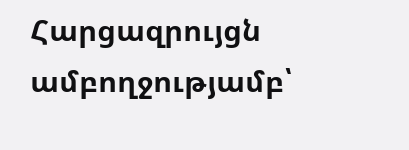Հարցազրույցն ամբողջությամբ՝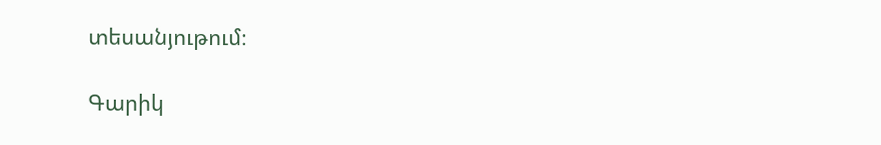տեսանյութում։

Գարիկ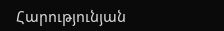Հարությունյան